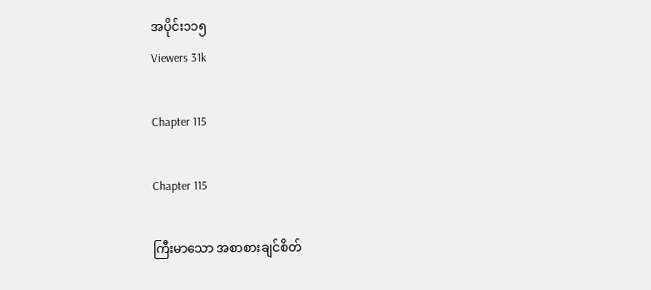အပိုင်း၁၁၅
Viewers 31k

Chapter 115

Chapter 115

ကြီးမာသော အစာစားချင်စိတ်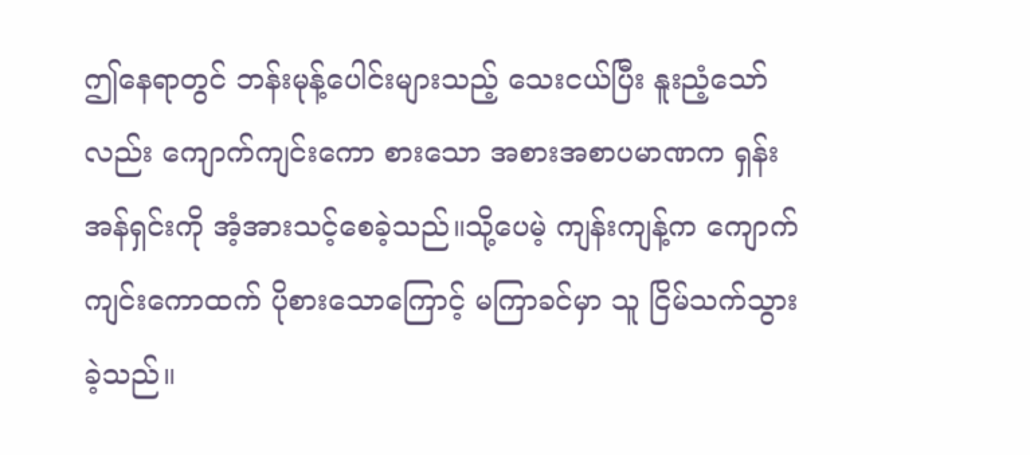ဤနေရာတွင် ဘန်းမုန့်ပေါင်းများသည့် သေးငယ်ပြီး နူးညံ့သော်လည်း ကျောက်ကျင်းကော စားသော အစားအစာပမာဏက ရှန်းအန်ရှင်းကို အံ့အားသင့်စေခဲ့သည်။သို့ပေမဲ့ ကျန်းကျန့်က ကျောက်ကျင်းကောထက် ပိုစားသောကြောင့် မကြာခင်မှာ သူ ငြိမ်သက်သွားခဲ့သည်။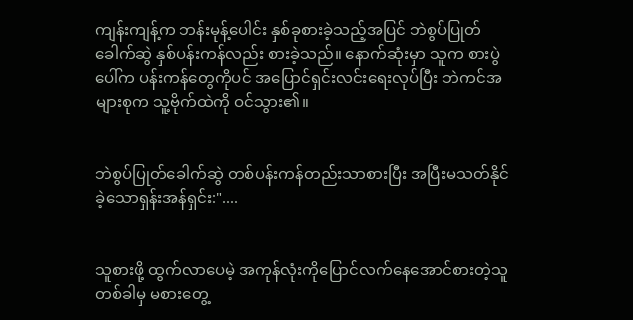ကျန်းကျန့်က ဘန်းမုန့်ပေါင်း နှစ်ခုစားခဲ့သည့်အပြင် ဘဲစွပ်ပြုတ်ခေါက်ဆွဲ နှစ်ပန်းကန်လည်း စားခဲ့သည်။ နောက်ဆုံးမှာ သူက စားပွဲပေါ်က ပန်းကန်တွေကိုပင် အပြောင်ရှင်းလင်းရေးလုပ်ပြီး ဘဲကင်အများစုက သူ့ဗိုက်ထဲကို ဝင်သွား၏။


ဘဲစွပ်ပြုတ်ခေါက်ဆွဲ တစ်ပန်းကန်တည်းသာစားပြီး အပြီးမသတ်နိုင်ခဲ့သောရှန်းအန်ရှင်း:"....


သူစားဖို့ ထွက်လာပေမဲ့ အကုန်လုံးကိုပြောင်လက်နေအောင်စားတဲ့သူ တစ်ခါမှ မစားတွေ့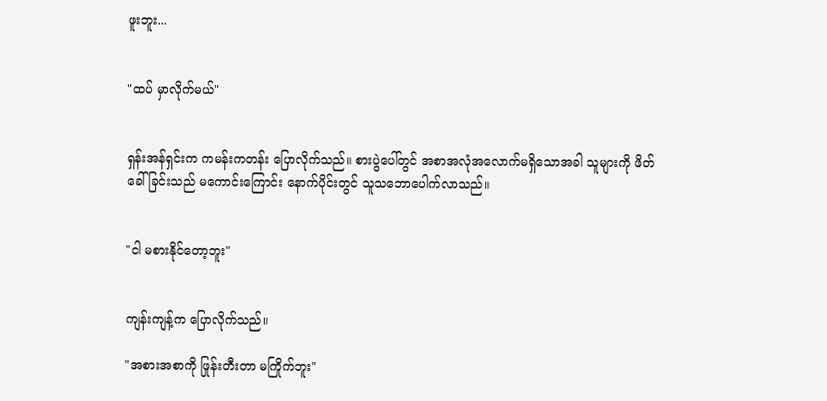ဖူးဘူး...


"ထပ် မှာလိုက်မယ်"


ရှန်းအန်ရှင်းက ကမန်းကတန်း ပြောလိုက်သည်။ စားပွဲပေါ်တွင် အစာအလုံအလောက်မရှိသောအခါ သူများကို ဖိတ်ခေါ်ခြင်းသည် မကောင်းကြောင်း နောက်ပိုင်းတွင် သူသဘောပေါက်လာသည်။


"ငါ မစားနိုင်တော့ဘူး"


ကျန်းကျန့်က ပြောလိုက်သည်။

"အစားအစာကို ဖြုန်းတီးတာ မကြိုက်ဘူး"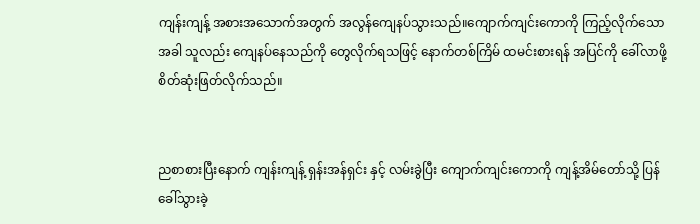ကျန်းကျန့် အစားအသောက်အတွက် အလွန်ကျေနပ်သွားသည်။ကျောက်ကျင်းကောကို ကြည့်လိုက်သောအခါ သူလည်း ကျေနပ်နေသည်ကို တွေလိုက်ရသဖြင့် နောက်တစ်ကြိမ် ထမင်းစားရန် အပြင်ကို ခေါ်လာဖို့ စိတ်ဆုံးဖြတ်လိုက်သည်။


ညစာစားပြီးနောက် ကျန်းကျန့် ရှန်းအန်ရှင်း နှင့် လမ်းခွဲပြီး ကျောက်ကျင်းကောကို ကျန့်အိမ်တော်သို့ ပြန်ခေါ်သွားခဲ့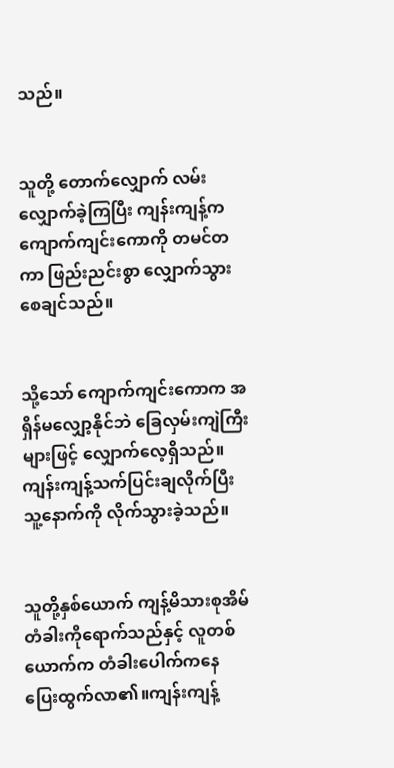သည်။


သူတို့ တောက်လျှောက် လမ်းလျှောက်ခဲ့ကြပြီး ကျန်းကျန့်က ကျောက်ကျင်းကောကို တမင်တကာ ဖြည်းညင်းစွာ လျှောက်သွားစေချင်သည်။


သို့သော် ကျောက်ကျင်းကောက အရှိန်မလျှော့နိုင်ဘဲ ခြေလှမ်းကျဲကြီးများဖြင့် လျှောက်လေ့ရှိသည်။ကျန်းကျန့်သက်ပြင်းချလိုက်ပြီး သူ့နောက်ကို လိုက်သွားခဲ့သည်။


သူတို့နှစ်ယောက် ကျန့်မိသားစုအိမ်တံခါးကိုရောက်သည်နှင့် လူတစ်ယောက်က တံခါးပေါက်ကနေ ပြေးထွက်လာ၏။ကျန်းကျန့်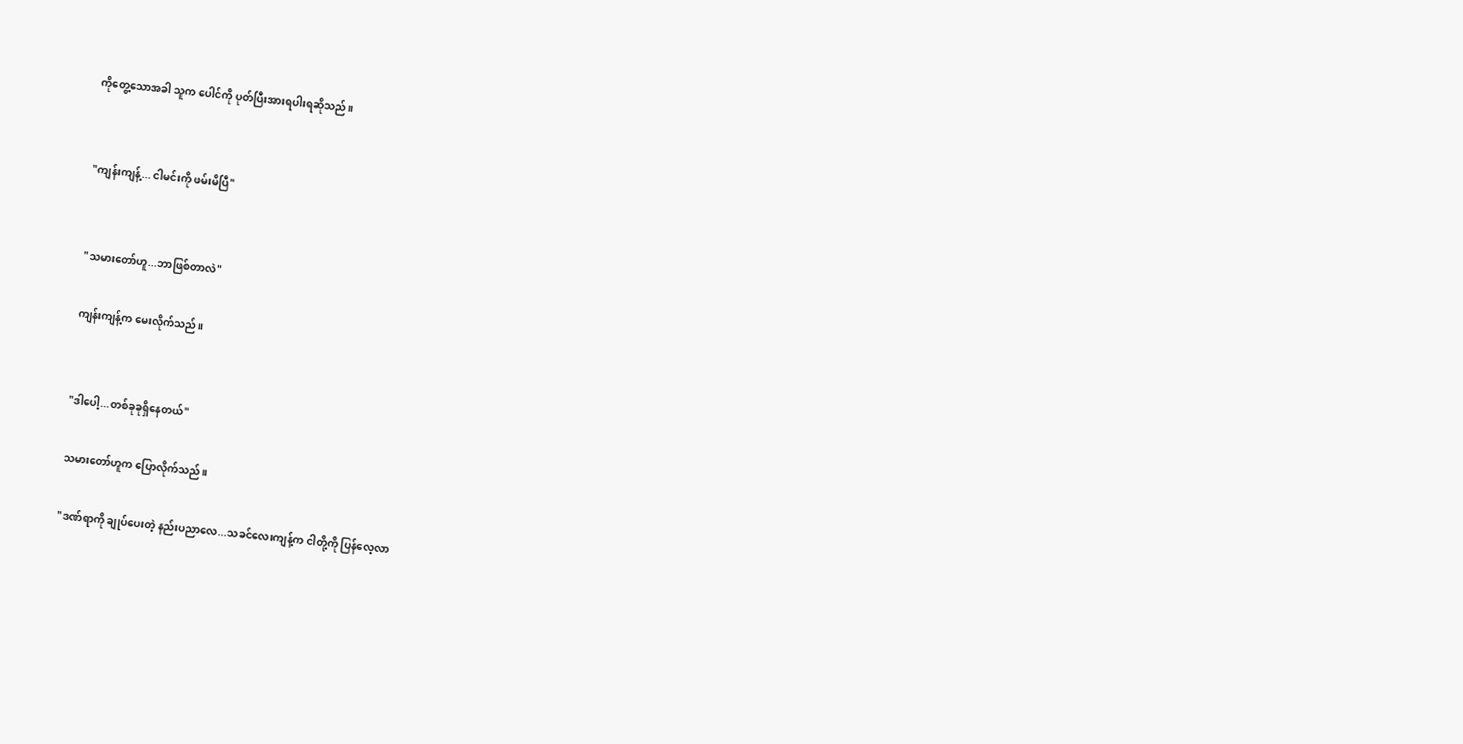ကိုတွေ့သောအခါ သူက ပေါင်ကို ပုတ်ပြီးအားရပါးရဆိုသည်။


"ကျန်းကျန့်... ငါမင်းကို ဖမ်းမိပြီ"


"သမားတော်ဟူ...ဘာဖြစ်တာလဲ"

ကျန်းကျန့်က မေးလိုက်သည်။


"ဒါပေါ့...တစ်ခုခုရှိနေတယ်"

သမားတော်ဟူက ပြောလိုက်သည်။

"ဒဏ်ရာကို ချုပ်ပေးတဲ့ နည်းပညာလေ...သခင်လေးကျန့်က ငါတို့ကို ပြန်လေ့လာ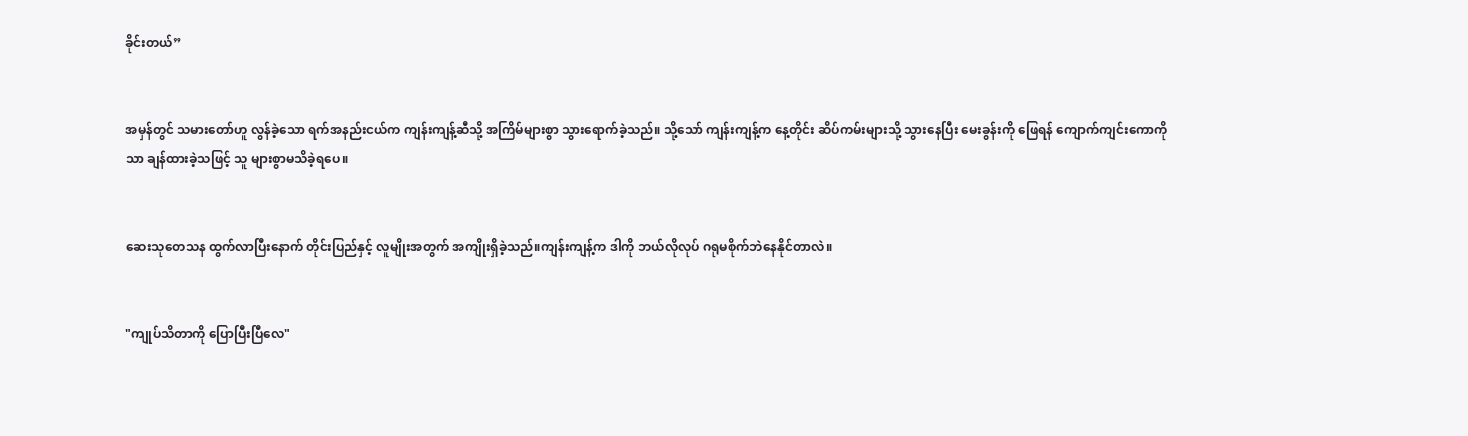ခိုင်းတယ်”


အမှန်တွင် သမားတော်ဟူ လွန်ခဲ့သော ရက်အနည်းငယ်က ကျန်းကျန့်ဆီသို့ အကြိမ်များစွာ သွားရောက်ခဲ့သည်။ သို့သော် ကျန်းကျန့်က နေ့တိုင်း ဆိပ်ကမ်းများသို့ သွားနေပြီး မေးခွန်းကို ဖြေရန် ကျောက်ကျင်းကောကိုသာ ချန်ထားခဲ့သဖြင့် သူ များစွာမသိခဲ့ရပေ။


ဆေးသုတေသန ထွက်လာပြီးနောက် တိုင်းပြည်နှင့် လူမျိုးအတွက် အကျိုးရှိခဲ့သည်။ကျန်းကျန့်က ဒါကို ဘယ်လိုလုပ် ဂရုမစိုက်ဘဲနေနိုင်တာလဲ။


"ကျုပ်သိတာကို ပြောပြီးပြီလေ"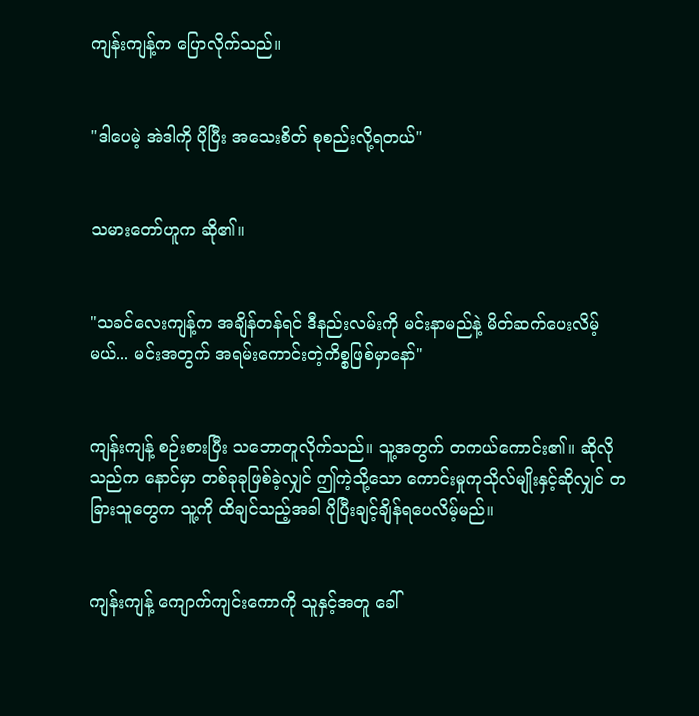ကျန်းကျန့်က ပြောလိုက်သည်။


"ဒါပေမဲ့ အဲဒါကို ပိုပြီး အသေးစိတ် စုစည်းလို့ရတယ်"


သမားတော်ဟူက ဆို၏။


"သခင်လေးကျန့်က အချိန်တန်ရင် ဒီနည်းလမ်းကို မင်းနာမည်နဲ့ မိတ်ဆက်ပေးလိမ့်မယ်... မင်းအတွက် အရမ်းကောင်းတဲ့ကိစ္စဖြစ်မှာနော်"


ကျန်းကျန့် စဉ်းစားပြီး သဘောတူလိုက်သည်။ သူ့အတွက် တကယ်ကောင်း၏။ ဆိုလိုသည်က နောင်မှာ တစ်ခုခုဖြစ်ခဲ့လျှင် ဤကဲ့သို့သော ကောင်းမှုကုသိုလ်မျိုးနှင့်ဆိုလျှင် တခြားသူတွေက သူ့ကို ထိချင်သည့်အခါ ပိုပြီးချင့်ချိန်ရပေလိမ့်မည်။


ကျန်းကျန့် ကျောက်ကျင်းကောကို သူနှင့်အတူ ခေါ်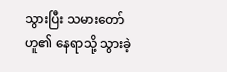သွားပြီး သမားတော်ဟူ၏ နေရာသို့ သွားခဲ့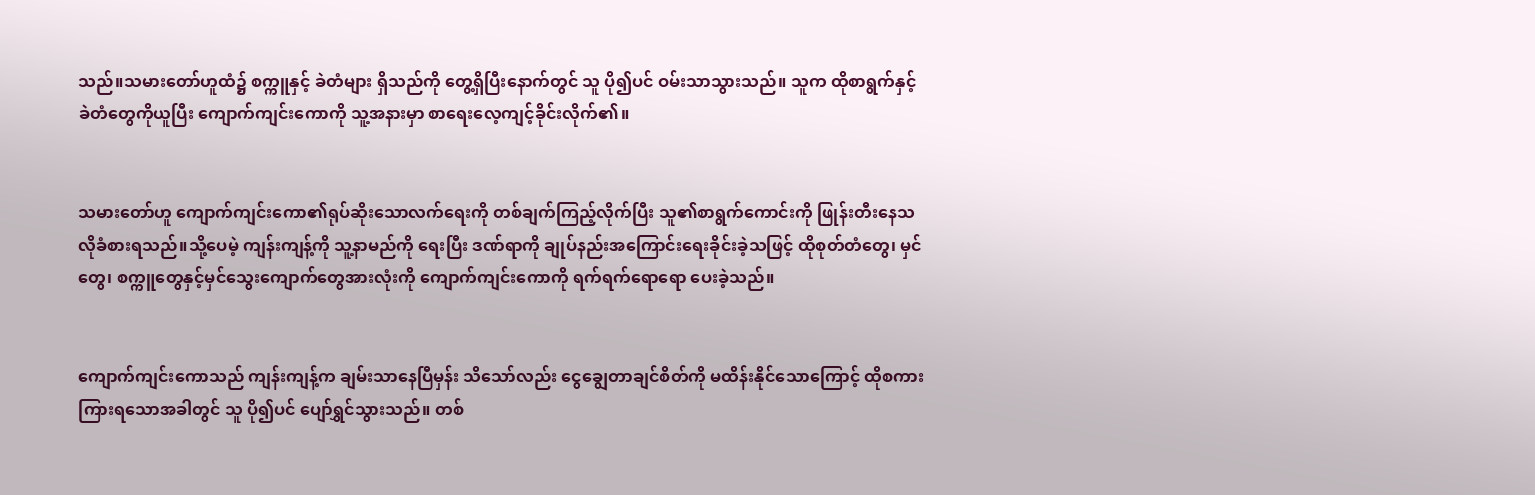သည်။သမားတော်ဟူထံ၌ စက္ကူနှင့် ခဲတံများ ရှိသည်ကို တွေ့ရှိပြီးနောက်တွင် သူ ပို၍ပင် ဝမ်းသာသွားသည်။ သူက ထိုစာရွက်နှင့် ခဲတံတွေကိုယူပြီး ကျောက်ကျင်းကောကို သူ့အနားမှာ စာရေးလေ့ကျင့်ခိုင်းလိုက်၏။


သမားတော်ဟူ ကျောက်ကျင်းကော၏ရုပ်ဆိုးသောလက်ရေးကို တစ်ချက်ကြည့်လိုက်ပြီး သူ၏စာရွက်ကောင်းကို ဖြုန်းတီးနေသလိုခံစားရသည်။သို့ပေမဲ့ ကျန်းကျန့်ကို သူ့နာမည်ကို ရေးပြီး ဒဏ်ရာကို ချုပ်နည်းအကြောင်းရေးခိုင်းခဲ့သဖြင့် ထိုစုတ်တံတွေ၊ မှင်တွေ၊ စက္ကူတွေနှင့်မှင်သွေးကျောက်တွေအားလုံးကို ကျောက်ကျင်းကောကို ရက်ရက်ရောရော ပေးခဲ့သည်။


ကျောက်ကျင်းကောသည် ကျန်းကျန့်က ချမ်းသာနေပြီမှန်း သိသော်လည်း ငွေချွေတာချင်စိတ်ကို မထိန်းနိုင်သောကြောင့် ထိုစကားကြားရသောအခါတွင် သူ ပို၍ပင် ပျော်ရွှင်သွားသည်။ တစ်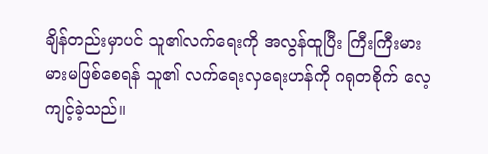ချိန်တည်းမှာပင် သူ၏လက်ရေးကို အလွန်ထူပြီး ကြီးကြီးမားမားမဖြစ်စေရန် သူ၏ လက်ရေးလှရေးဟန်ကို ဂရုတစိုက် လေ့ကျင့်ခဲ့သည်။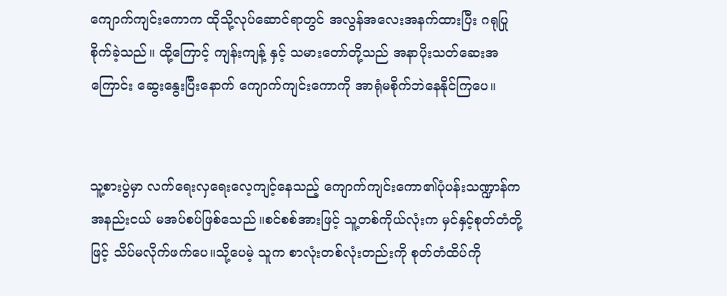ကျောက်ကျင်းကောက ထိုသို့လုပ်ဆောင်ရာတွင် အလွန်အလေးအနက်ထားပြီး ဂရုပြုစိုက်ခဲ့သည်။ ထို့ကြောင့် ကျန်းကျန့် နှင့် သမားတော်တို့သည် အနာပိုးသတ်ဆေးအကြောင်း ဆွေးနွေးပြီးနောက် ကျောက်ကျင်းကောကို အာရုံမစိုက်ဘဲနေနိုင်ကြပေ။


သူ့စားပွဲမှာ လက်ရေးလှရေးလေ့ကျင့်နေသည့် ကျောက်ကျင်းကော၏ပုံပန်းသဏ္ဍာန်က အနည်းငယ် မအပ်စပ်ဖြစ်သေည်။စင်စစ်အားဖြင့် သူ့တစ်ကိုယ်လုံးက မှင်နှင့်စုတ်တံတို့ဖြင့် သိပ်မလိုက်ဖက်ပေ။သို့ပေမဲ့ သူက စာလုံးတစ်လုံးတည်းကို စုတ်တံထိပ်ကို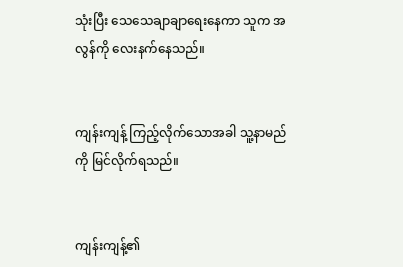သုံးပြီး သေသေချာချာရေးနေကာ သူက အလွန်ကို လေးနက်နေသည်။


ကျန်းကျန့် ကြည့်လိုက်သောအခါ သူ့နာမည်ကို မြင်လိုက်ရသည်။


ကျန်းကျန့်၏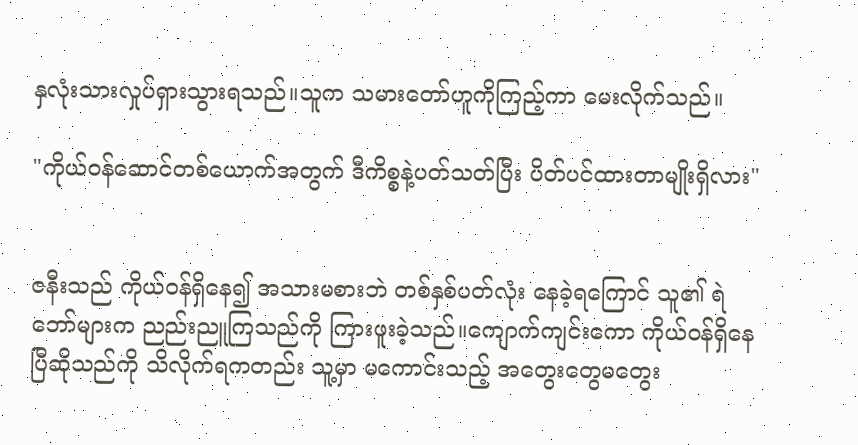နှလုံးသားလှုပ်ရှားသွားရသည်။သူက သမားတော်ဟူကိုကြည့်ကာ မေးလိုက်သည်။

"ကိုယ်ဝန်ဆောင်တစ်ယောက်အတွက် ဒီကိစ္စနဲ့ပတ်သတ်ပြီး ပိတ်ပင်ထားတာမျိုးရှိလား"


ဇနီးသည် ကိုယ်ဝန်ရှိနေ၍ အသားမစားဘဲ တစ်နှစ်ပတ်လုံး နေခဲ့ရကြောင် သူ၏ ရဲဘော်များက ညည်းညူကြသည်ကို ကြားဖူးခဲ့သည်။ကျောက်ကျင်းကော ကိုယ်ဝန်ရှိနေပြီဆိုသည်ကို သိလိုက်ရကတည်း သူ့မှာ မကောင်းသည့် အတွေးတွေမတွေး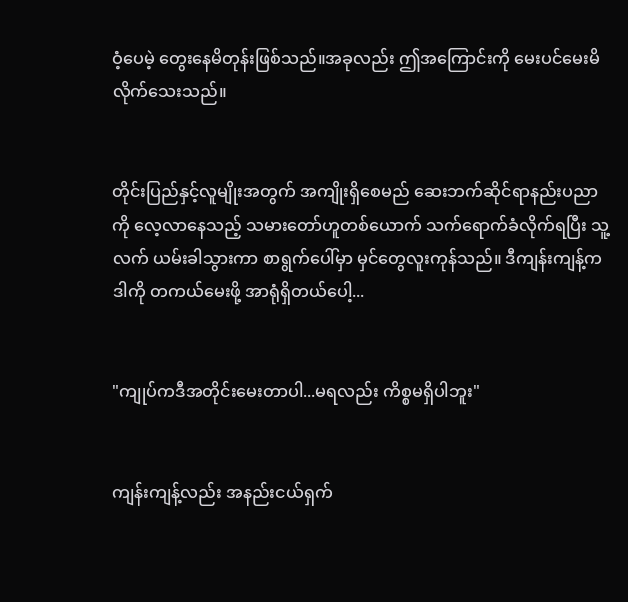ဝံ့ပေမဲ့ တွေးနေမိတုန်းဖြစ်သည်။အခုလည်း ဤအကြောင်းကို မေးပင်မေးမိလိုက်သေးသည်။


တိုင်းပြည်နှင့်လူမျိုးအတွက် အကျိုးရှိစေမည် ဆေးဘက်ဆိုင်ရာနည်းပညာကို လေ့လာနေသည့် သမားတော်ဟူတစ်ယောက် သက်ရောက်ခံလိုက်ရပြီး သူ့လက် ယမ်းခါသွားကာ စာရွက်ပေါ်မှာ မှင်တွေလူးကုန်သည်။ ဒီကျန်းကျန့်က ဒါကို တကယ်မေးဖို့ အာရုံရှိတယ်ပေါ့...


"ကျုပ်ကဒီအတိုင်းမေးတာပါ...မရလည်း ကိစ္စမရှိပါဘူး"


ကျန်းကျန့်လည်း အနည်းငယ်ရှက်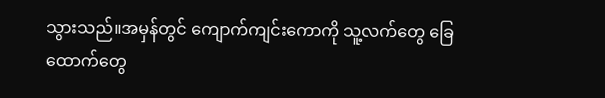သွားသည်။အမှန်တွင် ကျောက်ကျင်းကောကို သူ့လက်တွေ ခြေထောက်တွေ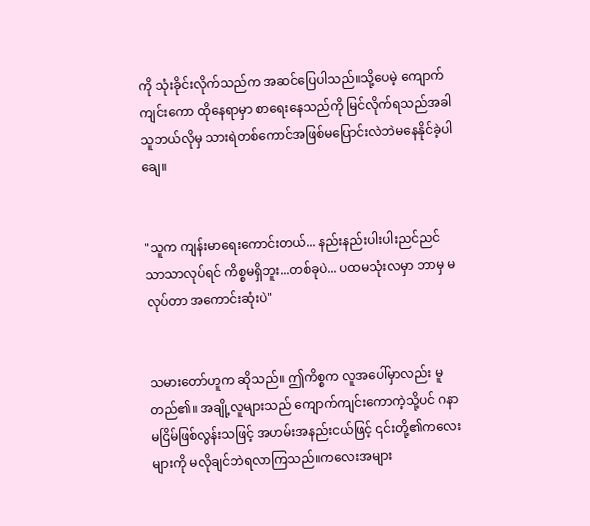ကို သုံးခိုင်းလိုက်သည်က အဆင်ပြေပါသည်။သို့ပေမဲ့ ကျောက်ကျင်းကော ထိုနေရာမှာ စာရေးနေသည်ကို မြင်လိုက်ရသည်အခါ သူဘယ်လိုမှ သားရဲတစ်ကောင်အဖြစ်မပြောင်းလဲဘဲမနေနိုင်ခဲ့ပါချေ။


"သူက ကျန်းမာရေးကောင်းတယ်... နည်းနည်းပါးပါးညင်ညင်သာသာလုပ်ရင် ကိစ္စမရှိဘူး...တစ်ခုပဲ... ပထမသုံးလမှာ ဘာမှ မလုပ်တာ အကောင်းဆုံးပဲ"


သမားတော်ဟူက ဆိုသည်။ ဤကိစ္စက လူအပေါ်မှာလည်း မူတည်၏။ အချို့လူများသည် ကျောက်ကျင်းကောကဲ့သို့ပင် ဂနာမငြိမ်ဖြစ်လွန်းသဖြင့် အဟမ်းအနည်းငယ်ဖြင့် ၎င်းတို့၏ကလေးများကို မလိုချင်ဘဲရလာကြသည်။ကလေးအများ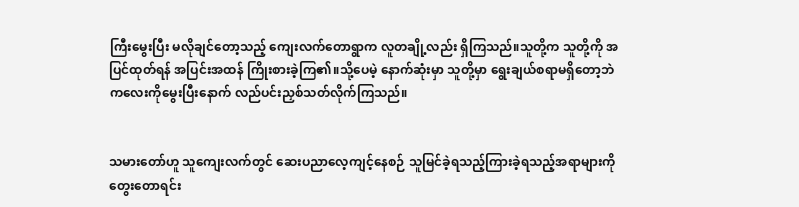ကြီးမွေးပြီး မလိုချင်တော့သည့် ကျေးလက်တောရွာက လူတချို့လည်း ရှိကြသည်။သူတို့က သူတို့ကို အပြင်ထုတ်ရန် အပြင်းအထန် ကြိုးစားခဲ့ကြ၏။သို့ပေမဲ့ နောက်ဆုံးမှာ သူတို့မှာ ရွေးချယ်စရာမရှိတော့ဘဲ ကလေးကိုမွေးပြီးနောက် လည်ပင်းညှစ်သတ်လိုက်ကြသည်။


သမားတော်ဟူ သူကျေးလက်တွင် ဆေးပညာလေ့ကျင့်နေစဉ် သူမြင်ခဲ့ရသည့်ကြားခဲ့ရသည့်အရာများကို တွေးတောရင်း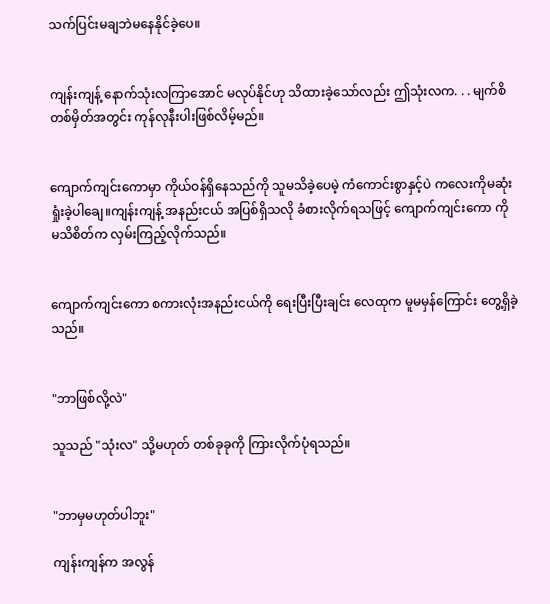သက်ပြင်းမချဘဲမနေနိုင်ခဲ့ပေ။


ကျန်းကျန့် နောက်သုံးလကြာအောင် မလုပ်နိုင်ဟု သိထားခဲ့သော်လည်း ဤသုံးလက. . . မျက်စိတစ်မှိတ်အတွင်း ကုန်လုနီးပါးဖြစ်လိမ့်မည်။


ကျောက်ကျင်းကောမှာ ကိုယ်ဝန်ရှိနေသည်ကို သူမသိခဲ့ပေမဲ့ ကံကောင်းစွာနှင့်ပဲ ကလေးကိုမဆုံးရှုံးခဲ့ပါချေ။ကျန်းကျန့် အနည်းငယ် အပြစ်ရှိသလို ခံစားလိုက်ရသဖြင့် ကျောက်ကျင်းကော ကို မသိစိတ်က လှမ်းကြည့်လိုက်သည်။


ကျောက်ကျင်းကော စကားလုံးအနည်းငယ်ကို ရေးပြီးပြီးချင်း လေထုက မူမမှန်ကြောင်း တွေ့ရှိခဲ့သည်။


"ဘာဖြစ်လို့လဲ"

သူသည် "သုံးလ" သို့မဟုတ် တစ်ခုခုကို ကြားလိုက်ပုံရသည်။


"ဘာမှမဟုတ်ပါဘူး"

ကျန်းကျန်က အလွန်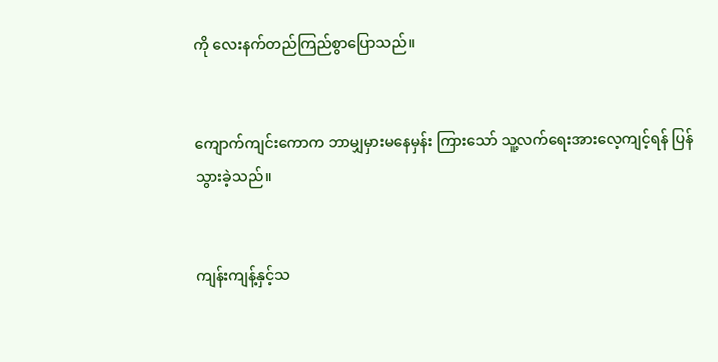ကို လေးနက်တည်ကြည်စွာပြောသည်။


ကျောက်ကျင်းကောက ဘာမျှမှားမနေမှန်း ကြားသော် သူ့လက်ရေးအားလေ့ကျင့်ရန် ပြန်သွားခဲ့သည်။


ကျန်းကျန့်နှင့်သ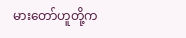မားတော်ဟူတို့က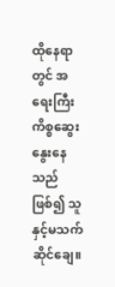ထိုနေရာတွင် အရေးကြီးကိစ္စဆွေးနွေးနေသည်ဖြစ်၍ သူနှင့်မသက်ဆိုင်ချေ။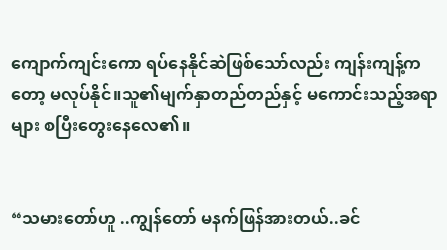ကျောက်ကျင်းကော ရပ်နေနိုင်ဆဲဖြစ်သော်လည်း ကျန်းကျန့်ကတော့ မလုပ်နိုင်။သူ၏မျက်နှာတည်တည်နှင့် မကောင်းသည့်အရာများ စပြီးတွေးနေလေ၏။


“သမားတော်ဟူ ..ကျွန်တော် မနက်ဖြန်အားတယ်..ခင်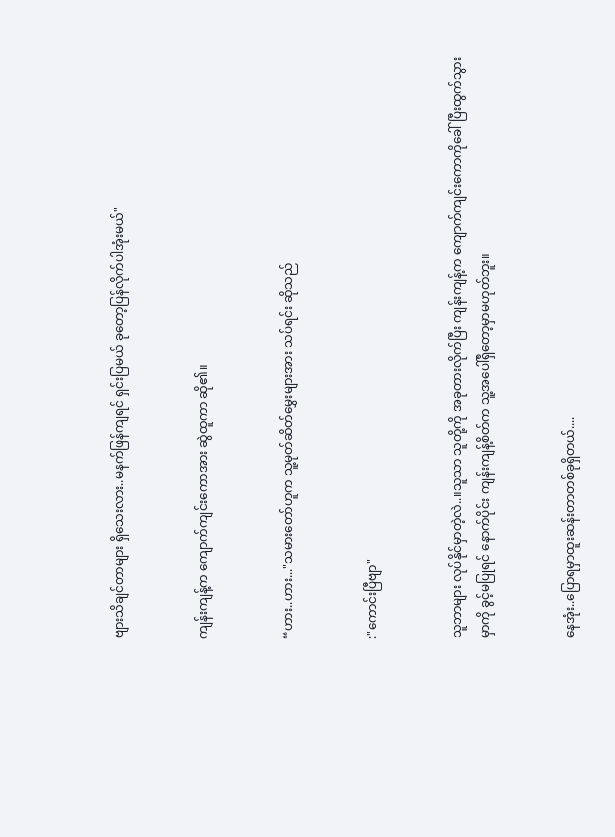ဗျားသိချင်တာများ ရှိသေးလား..မနက်ဖြန်ကျရင် ရှင်းပြမယ် ခုတော့ပြန်လိုက်ပါအုံးမယ်"


ကျန်းကျန့်က ကျောက်ကျင်းကောအား ဆွဲထူကာ ဆို၏။


“ဟား..ဟား..."သမားတော်ဟူက သူ့မုတ်ဆိတ်မွှေးများအား သပ်ရင်း ဆိုသည်


:"ကောင်းပြီဗျာ"


သူဘာများ လုပ်နိုင်မှာတဲ့လဲ..။သူသာ သူတို့ကို အခုတားလိုက်ပြီး ကျန်းကျန့်က ကျောက်ကျင်းကောကိုခေါ်ပြီးထွက်သွားမှာကို ခွင့်မပြုရင် နောက်ပိုင်း ကျန်းကျန့်စိတ်က သူ့အပေါ်ရှိတော့မှာမဟုတ်ဘူး။


နေအုံး..ပြောရမှာထူးဆန်းတာတစ်ခုရှိတယ်....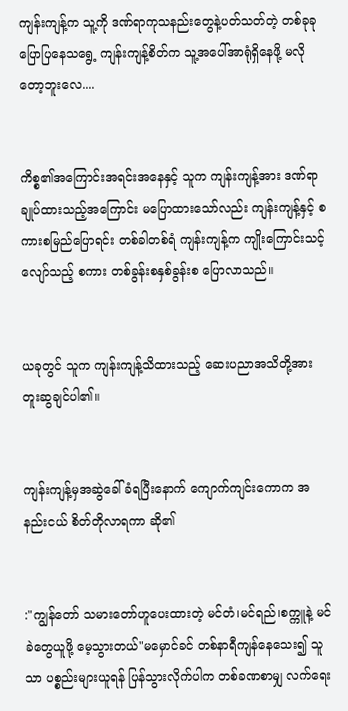ကျန်းကျန့်က သူ့ကို ဒဏ်ရာကုသနည်းတွေနဲ့ပတ်သတ်တဲ့ တစ်ခုခုပြောပြနေသရွေ့ ကျန်းကျန့်စိတ်က သူ့အပေါ်အာရုံရှိနေဖို့ မလိုတော့ဘူးလေ....


ကိစ္စ၏အကြောင်းအရင်းအနေနှင့် သူက ကျန်းကျန့်အား ဒဏ်ရာချုပ်ထားသည့်အကြောင်း မပြောထားသော်လည်း ကျန်းကျန့်နှင့် စကားစမြည်ပြောရင်း တစ်ခါတစ်ရံ ကျန်းကျန့်က ကျိုးကြောင်းသင့်လျော်သည့် စကား တစ်ခွန်းစနှစ်ခွန်းစ ပြောလာသည်။


ယခုတွင် သူက ကျန်းကျန့်သိထားသည့် ဆေးပညာအသိတို့အား တူးဆွချင်ပါ၏။


ကျန်းကျန့်မှအဆွဲခေါ်ခံရပြီးနောက် ကျောက်ကျင်းကောက အနည်းငယ် စိတ်တိုလာရကာ ဆို၏


:"ကျွန်တော် သမားတော်ဟူပေးထားတဲ့ မင်တံ၊မင်ရည်၊စက္ကူနဲ့ မင်ခဲတွေယူဖို့ မေ့သွားတယ်"မမှောင်ခင် တစ်နာရီကျန်နေသေး၍ သူသာ ပစ္စည်းများယူရန် ပြန်သွားလိုက်ပါက တစ်ခဏစာမျှ လက်ရေး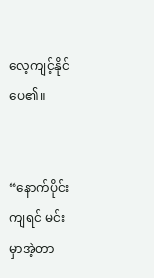လေ့ကျင့်နိုင်ပေ၏။


“နောက်ပိုင်းကျရင် မင်းမှာအဲ့တာ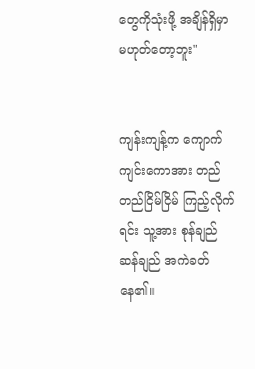တွေကိုသုံးဖို့ အချိန်ရှိမှာမဟုတ်တော့ဘူး"


ကျန်းကျန့်က ကျောက်ကျင်းကောအား တည်တည်ငြိမ်ငြိမ် ကြည့်လိုက်ရင်း သူ့အား စုန်ချည်ဆန်ချည် အကဲခတ်နေ၏။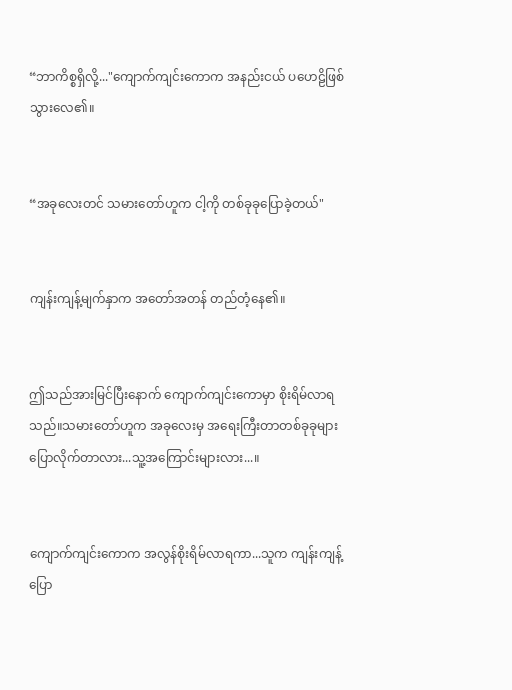“ဘာကိစ္စရှိလို့..."ကျောက်ကျင်းကောက အနည်းငယ် ပဟေဠိဖြစ်သွားလေ၏။


“အခုလေးတင် သမားတော်ဟူက ငါ့ကို တစ်ခုခုပြောခဲ့တယ်"


ကျန်းကျန့်မျက်နှာက အတော်အတန် တည်တံ့နေ၏။


ဤသည်အားမြင်ပြီးနောက် ကျောက်ကျင်းကောမှာ စိုးရိမ်လာရသည်။သမားတော်ဟူက အခုလေးမှ အရေးကြီးတာတစ်ခုခုများ ပြောလိုက်တာလား...သူ့အကြောင်းများလား...။


ကျောက်ကျင်းကောက အလွန်စိုးရိမ်လာရကာ...သူက ကျန်းကျန့်ပြော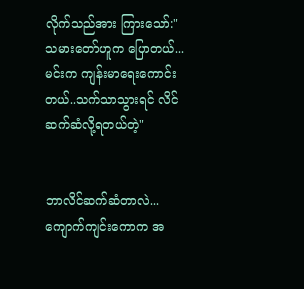လိုက်သည်အား ကြားသော်:"သမားတော်ဟူက ပြောတယ်...မင်းက ကျန်းမာရေးကောင်းတယ်..သက်သာသွားရင် လိင်ဆက်ဆံလို့ရတယ်တဲ့"


ဘာလိင်ဆက်ဆံတာလဲ...ကျောက်ကျင်းကောက အ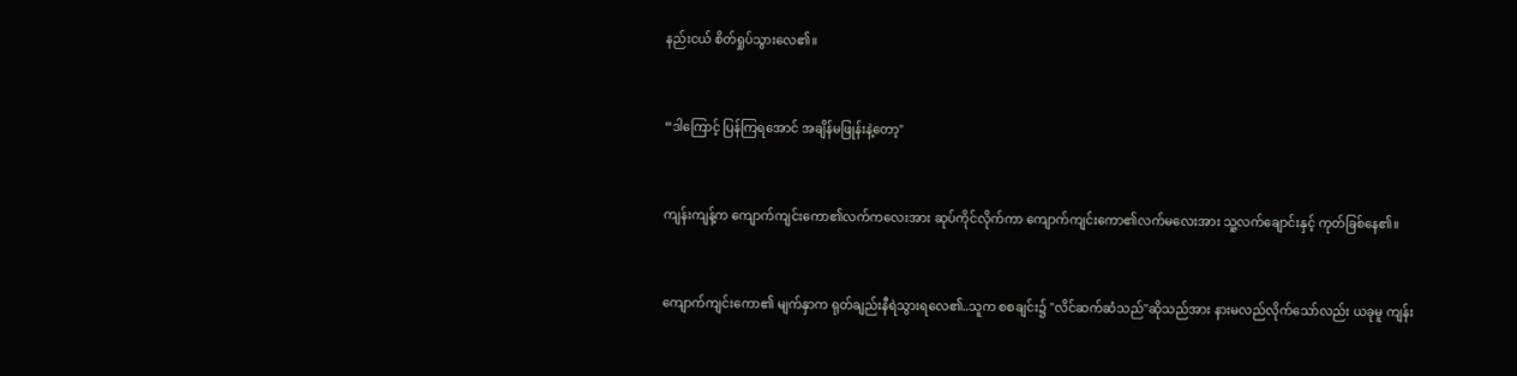နည်းငယ် စိတ်ရှုပ်သွားလေ၏။


“ဒါကြောင့် ပြန်ကြရအောင် အချိန်မဖြုန်းနဲ့တော့"


ကျန်းကျန့်က ကျောက်ကျင်းကော၏လက်ကလေးအား ဆုပ်ကိုင်လိုက်ကာ ကျောက်ကျင်းကော၏လက်မလေးအား သူ့လက်ချောင်းနှင့် ကုတ်ခြစ်နေ၏။


ကျောက်ကျင်းကော၏ မျက်နှာက ရုတ်ချည်းနီရဲသွားရလေ၏..သူက စစချင်း၌ "လိင်ဆက်ဆံသည်"ဆိုသည်အား နားမလည်လိုက်သော်လည်း ယခုမူ ကျန်း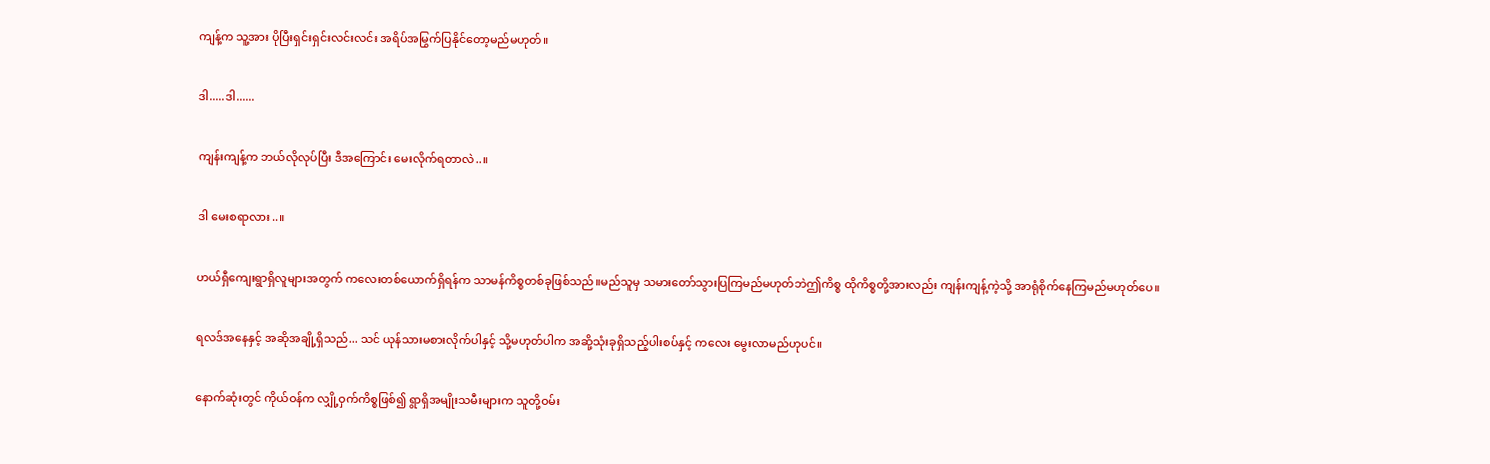ကျန့်က သူ့အား ပိုပြီးရှင်းရှင်းလင်းလင်း အရိပ်အမြွက်ပြနိုင်တော့မည်မဟုတ်။


ဒါ.....ဒါ......


ကျန်းကျန့်က ဘယ်လိုလုပ်ပြီး ဒီအကြောင်း မေးလိုက်ရတာလဲ..။


ဒါ မေးစရာလား..။


ဟယ်ရှီကျေးရွာရှိလူများအတွက် ကလေးတစ်ယောက်ရှိရန်က သာမန်ကိစ္စတစ်ခုဖြစ်သည်။မည်သူမှ သမားတော်သွားပြကြမည်မဟုတ်ဘဲဤကိစ္စ ထိုကိစ္စတို့အားလည်း ကျန်းကျန့်ကဲ့သို့ အာရုံစိုက်နေကြမည်မဟုတ်ပေ။


ရလဒ်အနေနှင့် အဆိုအချို့ရှိသည်... သင် ယုန်သားမစားလိုက်ပါနှင့် သို့မဟုတ်ပါက အဆို့သုံးခုရှိသည့်ပါးစပ်နှင့် ကလေး မွေးလာမည်ဟုပင်။


နောက်ဆုံးတွင် ကိုယ်ဝန်က လျှို့ဝှက်ကိစ္စဖြစ်၍ ရွာရှိအမျိုးသမီးများက သူတို့ဝမ်း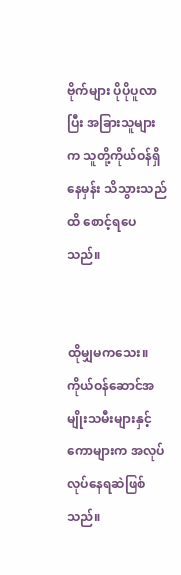ဗိုက်များ ပိုပိုပူလာပြီး အခြားသူများက သူတို့ကိုယ်ဝန်ရှိနေမှန်း သိသွားသည်ထိ စောင့်ရပေသည်။


ထိုမျှမကသေး။ ကိုယ်ဝန်ဆောင်အမျိုးသမီးများနှင့် ကောများက အလုပ်လုပ်နေရဆဲဖြစ်သည်။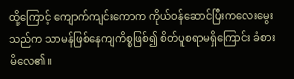ထို့ကြောင့် ကျောက်ကျင်းကောက ကိုယ်ဝန်ဆောင်ပြီးကလေးမွေးသည်က သာမန်ဖြစ်နေကျကိစ္စဖြစ်၍ စိတ်ပူစရာမရှိကြောင်း ခံစားမိလေ၏။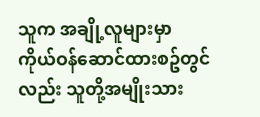သူက အချို့လူများမှာ ကိုယ်ဝန်ဆောင်ထားစဥ်တွင်လည်း သူတို့အမျိုးသား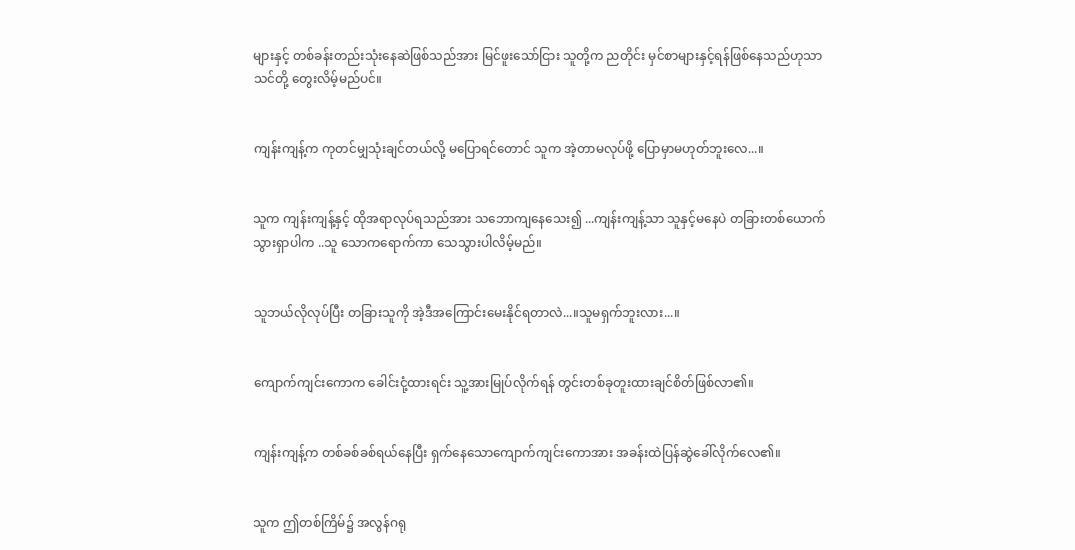များနှင့် တစ်ခန်းတည်းသုံးနေဆဲဖြစ်သည်အား မြင်ဖူးသော်ငြား သူတို့က ညတိုင်း မှင်စာများနှင့်ရန်ဖြစ်နေသည်ဟုသာ သင်တို့ တွေးလိမ့်မည်ပင်။


ကျန်းကျန့်က ကုတင်မျှသုံးချင်တယ်လို့ မပြောရင်တောင် သူက အဲ့တာမလုပ်ဖို့ ပြောမှာမဟုတ်ဘူးလေ...။


သူက ကျန်းကျန့်နှင့် ထိုအရာလုပ်ရသည်အား သဘောကျနေသေး၍ ...ကျန်းကျန့်သာ သူနှင့်မနေပဲ တခြားတစ်ယောက်သွားရှာပါက ..သူ သောကရောက်ကာ သေသွားပါလိမ့်မည်။


သူဘယ်လိုလုပ်ပြီး တခြားသူကို အဲ့ဒီအကြောင်းမေးနိုင်ရတာလဲ...။သူမရှက်ဘူးလား...။


ကျောက်ကျင်းကောက ခေါင်းငုံ့ထားရင်း သူ့အားမြုပ်လိုက်ရန် တွင်းတစ်ခုတူးထားချင်စိတ်ဖြစ်လာ၏။


ကျန်းကျန့်က တစ်ခစ်ခစ်ရယ်နေပြီး ရှက်နေသောကျောက်ကျင်းကောအား အခန်းထဲပြန်ဆွဲခေါ်လိုက်လေ၏။


သူက ဤတစ်ကြိမ်၌ အလွန်ဂရု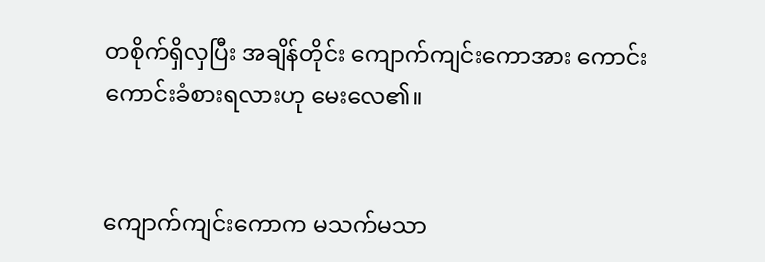တစိုက်ရှိလှပြီး အချိန်တိုင်း ကျောက်ကျင်းကောအား ကောင်းကောင်းခံစားရလားဟု မေးလေ၏။


ကျောက်ကျင်းကောက မသက်မသာ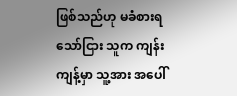ဖြစ်သည်ဟု မခံစားရသော်ငြား သူက ကျန်းကျန့်မှာ သူ့အား အပေါ်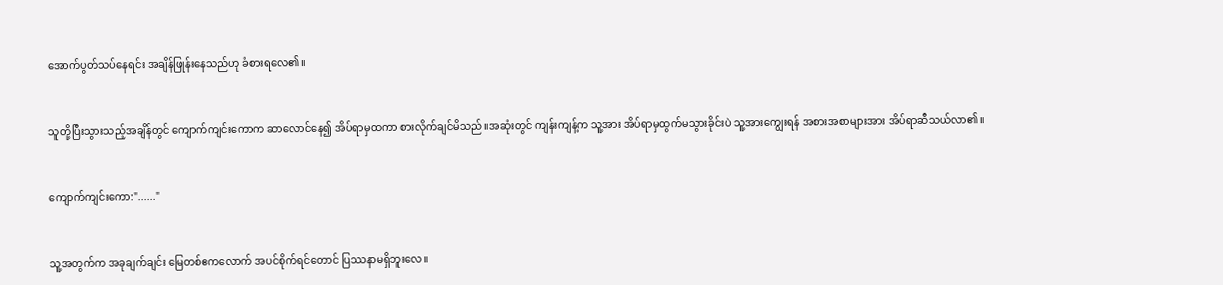အောက်ပွတ်သပ်နေရင်း အချိန်ဖြုန်းနေသည်ဟု ခံစားရလေ၏။


သူတို့ပြီးသွားသည့်အချိန်တွင် ကျောက်ကျင်းကောက ဆာလောင်နေ၍ အိပ်ရာမှထကာ စားလိုက်ချင်မိသည်။အဆုံးတွင် ကျန်းကျန့်က သူ့အား အိပ်ရာမှထွက်မသွားခိုင်းပဲ သူ့အားကျွေးရန် အစားအစာများအား အိပ်ရာဆီသယ်လာ၏။


ကျောက်ကျင်းကော:"......"


သူ့အတွက်က အခုချက်ချင်း မြေတစ်ဧကလောက် အပင်စိုက်ရင်တောင် ပြဿနာမရှိဘူးလေ။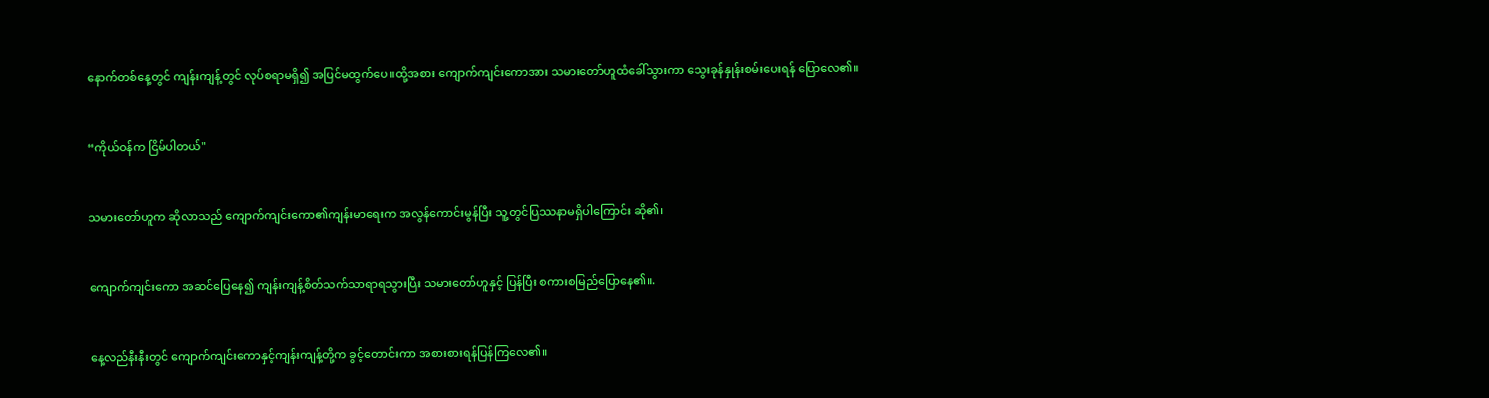နောက်တစ်နေ့တွင် ကျန်းကျန့်တွင် လုပ်စရာမရှိ၍ အပြင်မထွက်ပေ။ထို့အစား ကျောက်ကျင်းကောအား သမားတော်ဟူထံခေါ်သွားကာ သွေးခုန်နှုန်းစမ်းပေးရန် ပြောလေ၏။


“ကိုယ်ဝန်က ငြိမ်ပါတယ်"


သမားတော်ဟူက ဆိုလာသည် ကျောက်ကျင်းကော၏ကျန်းမာရေးက အလွန်ကောင်းမွန်ပြီး သူ့တွင်ပြဿနာမရှိပါကြောင်း ဆို၏၊


ကျောက်ကျင်းကော အဆင်ပြေနေ၍ ကျန်းကျန့်စိတ်သက်သာရာရသွားပြီး သမားတော်ဟူနှင့် ပြန်ပြီး စကားစမြည်ပြောနေ၏။.


နေ့လည်နီးနီးတွင် ကျောက်ကျင်းကောနှင့်ကျန်းကျန့်တို့က ခွင့်တောင်းကာ အစားစားရန်ပြန်ကြလေ၏။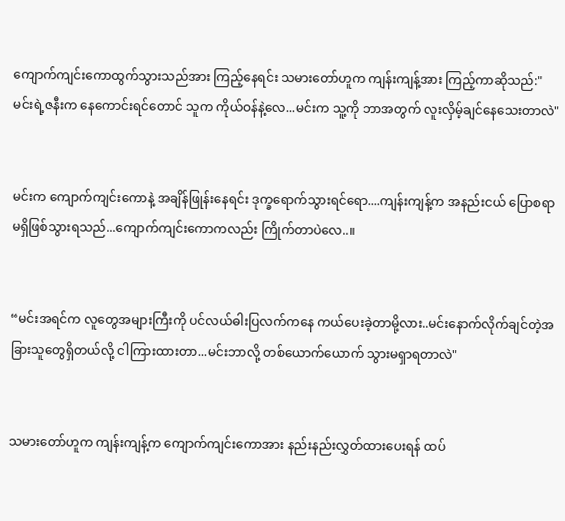ကျောက်ကျင်းကောထွက်သွားသည်အား ကြည့်နေရင်း သမားတော်ဟူက ကျန်းကျန့်အား ကြည့်ကာဆိုသည်:"မင်းရဲ့ဇနီးက နေကောင်းရင်တောင် သူက ကိုယ်ဝန်နဲ့လေ...မင်းက သူ့ကို ဘာအတွက် လူးလှိမ့်ချင်နေသေးတာလဲ"


မင်းက ကျောက်ကျင်းကောနဲ့ အချိန်ဖြုန်းနေရင်း ဒုက္ခရောက်သွားရင်ရော....ကျန်းကျန့်က အနည်းငယ် ပြောစရာမရှိဖြစ်သွားရသည်...ကျောက်ကျင်းကောကလည်း ကြိုက်တာပဲလေ..။


“မင်းအရင်က လူတွေအများကြီးကို ပင်လယ်ဓါးပြလက်ကနေ ကယ်ပေးခဲ့တာမို့လား..မင်းနောက်လိုက်ချင်တဲ့အခြားသူတွေရှိတယ်လို့ ငါကြားထားတာ...မင်းဘာလို့ တစ်ယောက်ယောက် သွားမရှာရတာလဲ"


သမားတော်ဟူက ကျန်းကျန့်က ကျောက်ကျင်းကောအား နည်းနည်းလွှတ်ထားပေးရန် ထပ်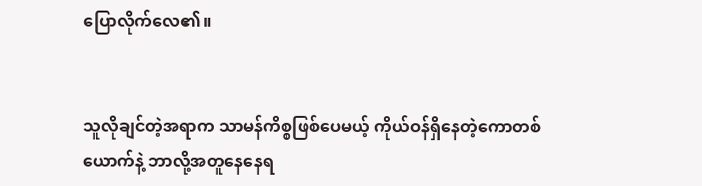ပြောလိုက်လေ၏။


သူလိုချင်တဲ့အရာက သာမန်ကိစ္စဖြစ်ပေမယ့် ကိုယ်ဝန်ရှိနေတဲ့ကောတစ်ယောက်နဲ့ ဘာလို့အတူနေနေရ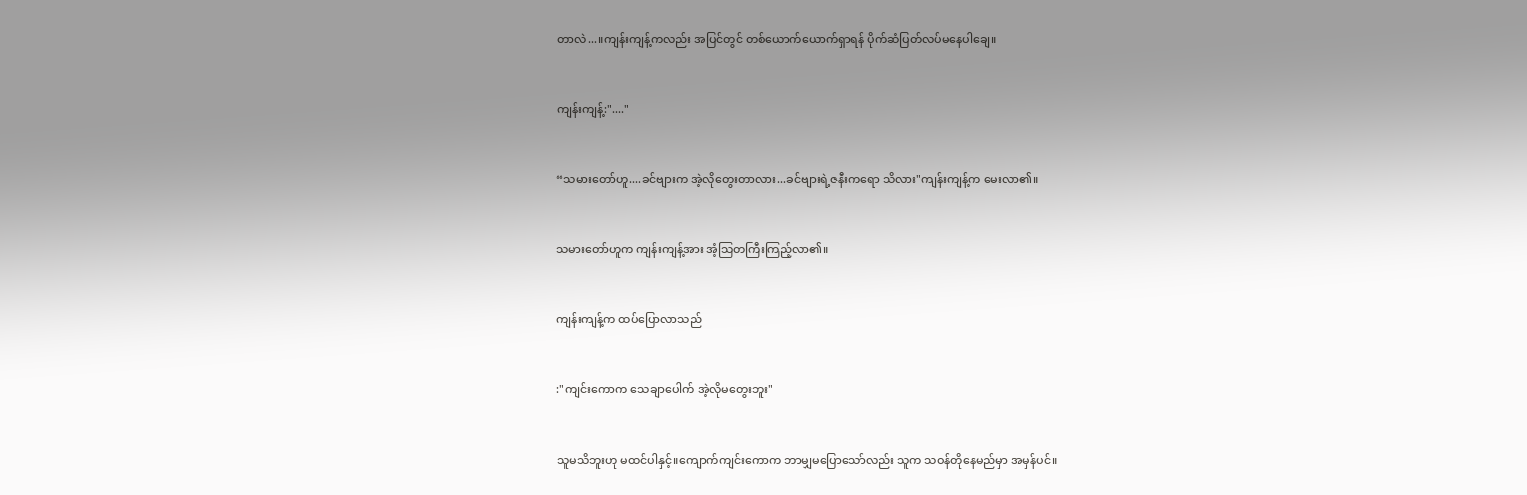တာလဲ...။ကျန်းကျန့်ကလည်း အပြင်တွင် တစ်ယောက်ယောက်ရှာရန် ပိုက်ဆံပြတ်လပ်မနေပါချေ။


ကျန်းကျန့်:"...."


“သမားတော်ဟူ....ခင်ဗျားက အဲ့လိုတွေးတာလား...ခင်ဗျားရဲ့ဇနီးကရော သိလား"ကျန်းကျန့်က မေးလာ၏။


သမားတော်ဟူက ကျန်းကျန့်အား အံ့သြတကြီးကြည့်လာ၏။


ကျန်းကျန့်က ထပ်ပြောလာသည်


:"ကျင်းကောက သေချာပေါက် အဲ့လိုမတွေးဘူး"


သူမသိဘူးဟု မထင်ပါနှင့်။ကျောက်ကျင်းကောက ဘာမျှမပြောသော်လည်း သူက သဝန်တိုနေမည်မှာ အမှန်ပင်။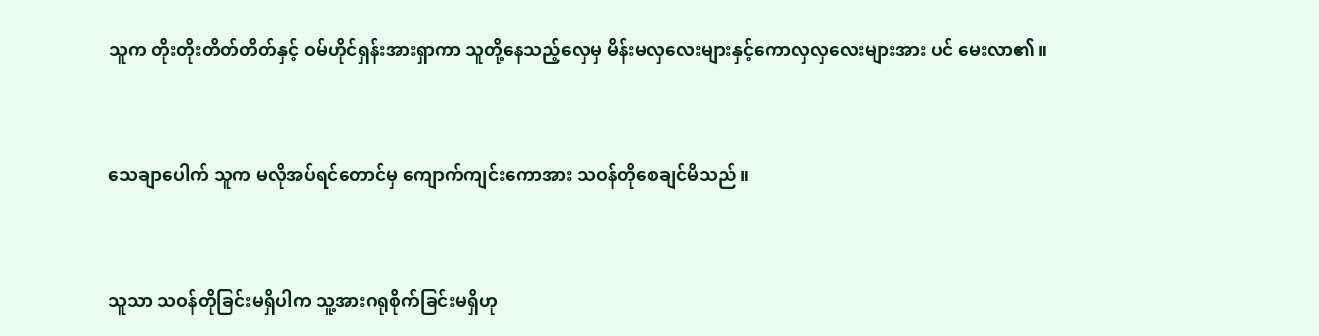သူက တိုးတိုးတိတ်တိတ်နှင့် ဝမ်ဟိုင်ရှန်းအားရှာကာ သူတို့နေသည့်လှေမှ မိန်းမလှလေးများနှင့်ကောလှလှလေးများအား ပင် မေးလာ၏။


သေချာပေါက် သူက မလိုအပ်ရင်တောင်မှ ကျောက်ကျင်းကောအား သဝန်တိုစေချင်မိသည်။


သူသာ သဝန်တိုခြင်းမရှိပါက သူ့အားဂရုစိုက်ခြင်းမရှိဟု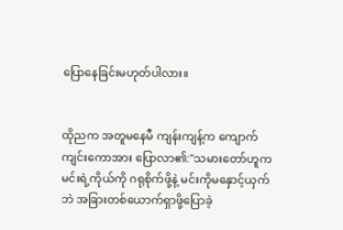ပြောနေခြင်းမဟုတ်ပါလား။


ထိုညက အတူမနေမီ ကျန်းကျန့်က ကျောက်ကျင်းကောအား ပြောလာ၏:"သမားတော်ဟူက မင်းရဲ့ကိုယ်ကို ဂရုစိုက်ဖို့နဲ့ မင်းကိုမနှောင့်ယှက်ဘဲ အခြားတစ်ယောက်ရှာဖို့ပြောခဲ့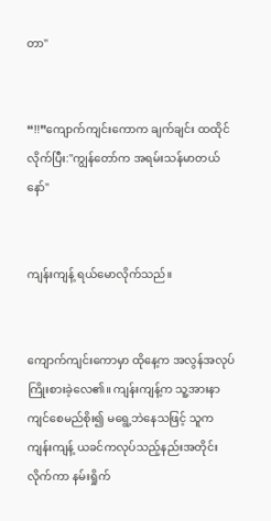တာ"


“!!”ကျောက်ကျင်းကောက ချက်ချင်း ထထိုင်လိုက်ပြီး:"ကျွန်တော်က အရမ်းသန်မာတယ်နော်"


ကျန်းကျန့် ရယ်မောလိုက်သည်။


ကျောက်ကျင်းကောမှာ ထိုနေ့က အလွန်အလုပ်ကြိုးစားခဲ့လေ၏။ ကျန်းကျန့်က သူ့အားနာကျင်စေမည်စိုး၍ မရွေ့ဘဲနေသဖြင့် သူက ကျန်းကျန့် ယခင်ကလုပ်သည့်နည်းအတိုင်းလိုက်ကာ နမ်းရှိုက်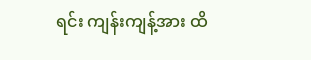ရင်း ကျန်းကျန့်အား ထိ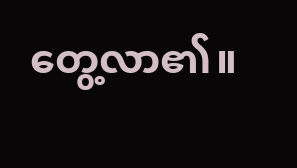တွေ့လာ၏။